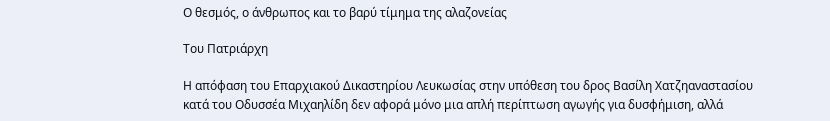Ο θεσμός, ο άνθρωπος και το βαρύ τίμημα της αλαζονείας

Του Πατριάρχη

Η απόφαση του Επαρχιακού Δικαστηρίου Λευκωσίας στην υπόθεση του δρος Βασίλη Χατζηαναστασίου κατά του Οδυσσέα Μιχαηλίδη δεν αφορά μόνο μια απλή περίπτωση αγωγής για δυσφήμιση, αλλά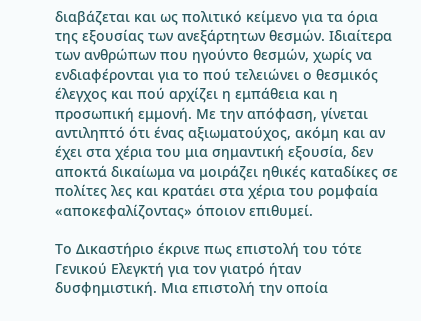διαβάζεται και ως πολιτικό κείμενο για τα όρια της εξουσίας των ανεξάρτητων θεσμών. Ιδιαίτερα των ανθρώπων που ηγούντο θεσμών, χωρίς να ενδιαφέρονται για το πού τελειώνει ο θεσμικός έλεγχος και πού αρχίζει η εμπάθεια και η προσωπική εμμονή. Με την απόφαση, γίνεται αντιληπτό ότι ένας αξιωματούχος, ακόμη και αν έχει στα χέρια του μια σημαντική εξουσία, δεν αποκτά δικαίωμα να μοιράζει ηθικές καταδίκες σε πολίτες λες και κρατάει στα χέρια του ρομφαία «αποκεφαλίζοντας» όποιον επιθυμεί.

Το Δικαστήριο έκρινε πως επιστολή του τότε Γενικού Ελεγκτή για τον γιατρό ήταν δυσφημιστική. Μια επιστολή την οποία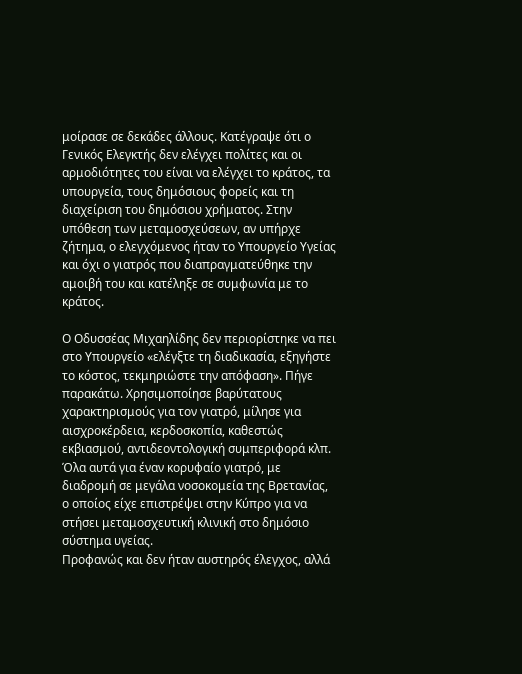μοίρασε σε δεκάδες άλλους. Κατέγραψε ότι ο Γενικός Ελεγκτής δεν ελέγχει πολίτες και οι αρμοδιότητες του είναι να ελέγχει το κράτος, τα υπουργεία, τους δημόσιους φορείς και τη διαχείριση του δημόσιου χρήματος. Στην υπόθεση των μεταμοσχεύσεων, αν υπήρχε ζήτημα, ο ελεγχόμενος ήταν το Υπουργείο Υγείας και όχι ο γιατρός που διαπραγματεύθηκε την αμοιβή του και κατέληξε σε συμφωνία με το κράτος.

Ο Οδυσσέας Μιχαηλίδης δεν περιορίστηκε να πει στο Υπουργείο «ελέγξτε τη διαδικασία, εξηγήστε το κόστος, τεκμηριώστε την απόφαση». Πήγε παρακάτω. Χρησιμοποίησε βαρύτατους χαρακτηρισμούς για τον γιατρό, μίλησε για αισχροκέρδεια, κερδοσκοπία, καθεστώς εκβιασμού, αντιδεοντολογική συμπεριφορά κλπ. Όλα αυτά για έναν κορυφαίο γιατρό, με διαδρομή σε μεγάλα νοσοκομεία της Βρετανίας, ο οποίος είχε επιστρέψει στην Κύπρο για να στήσει μεταμοσχευτική κλινική στο δημόσιο σύστημα υγείας.
Προφανώς και δεν ήταν αυστηρός έλεγχος, αλλά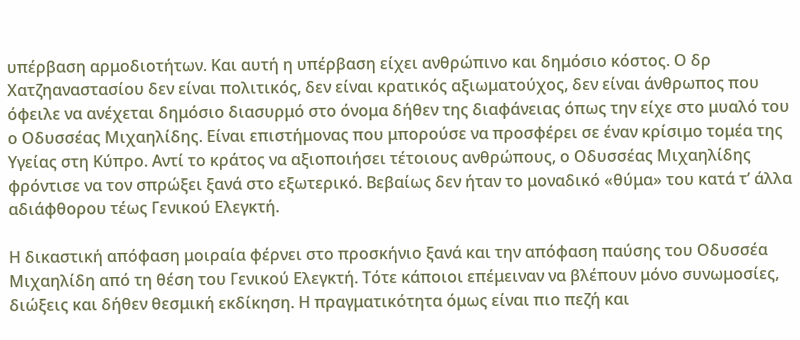υπέρβαση αρμοδιοτήτων. Και αυτή η υπέρβαση είχει ανθρώπινο και δημόσιο κόστος. Ο δρ Χατζηαναστασίου δεν είναι πολιτικός, δεν είναι κρατικός αξιωματούχος, δεν είναι άνθρωπος που όφειλε να ανέχεται δημόσιο διασυρμό στο όνομα δήθεν της διαφάνειας όπως την είχε στο μυαλό του ο Οδυσσέας Μιχαηλίδης. Είναι επιστήμονας που μπορούσε να προσφέρει σε έναν κρίσιμο τομέα της Υγείας στη Κύπρο. Αντί το κράτος να αξιοποιήσει τέτοιους ανθρώπους, ο Οδυσσέας Μιχαηλίδης φρόντισε να τον σπρώξει ξανά στο εξωτερικό. Βεβαίως δεν ήταν το μοναδικό «θύμα» του κατά τ’ άλλα αδιάφθορου τέως Γενικού Ελεγκτή.

Η δικαστική απόφαση μοιραία φέρνει στο προσκήνιο ξανά και την απόφαση παύσης του Οδυσσέα Μιχαηλίδη από τη θέση του Γενικού Ελεγκτή. Τότε κάποιοι επέμειναν να βλέπουν μόνο συνωμοσίες, διώξεις και δήθεν θεσμική εκδίκηση. Η πραγματικότητα όμως είναι πιο πεζή και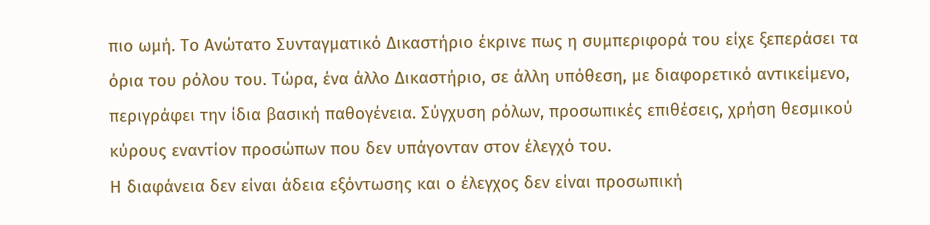πιο ωμή. Το Ανώτατο Συνταγματικό Δικαστήριο έκρινε πως η συμπεριφορά του είχε ξεπεράσει τα όρια του ρόλου του. Τώρα, ένα άλλο Δικαστήριο, σε άλλη υπόθεση, με διαφορετικό αντικείμενο, περιγράφει την ίδια βασική παθογένεια. Σύγχυση ρόλων, προσωπικές επιθέσεις, χρήση θεσμικού κύρους εναντίον προσώπων που δεν υπάγονταν στον έλεγχό του.
Η διαφάνεια δεν είναι άδεια εξόντωσης και ο έλεγχος δεν είναι προσωπική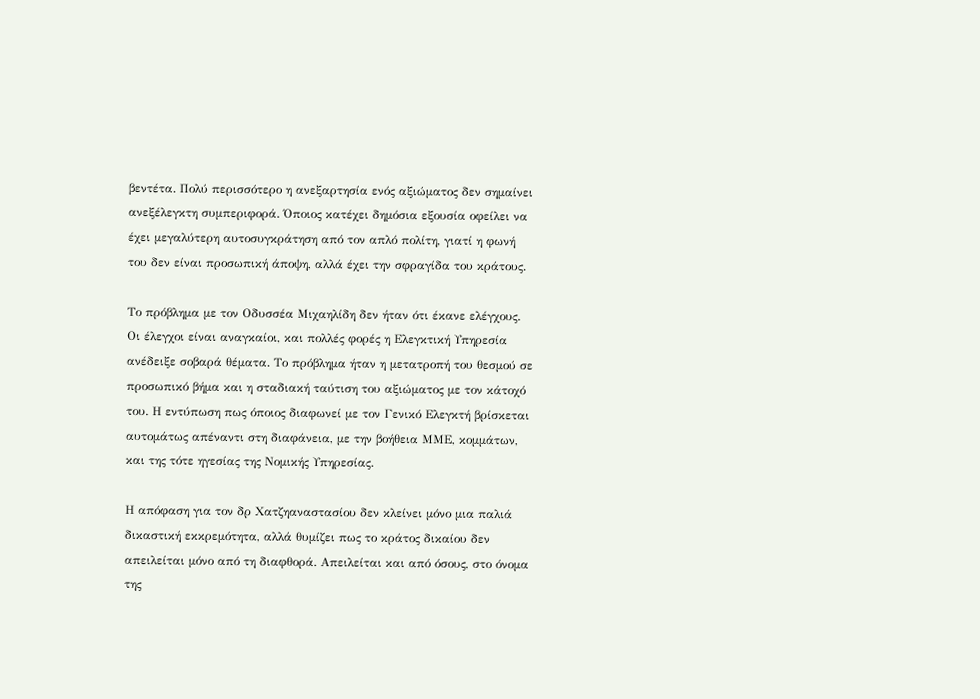βεντέτα. Πολύ περισσότερο η ανεξαρτησία ενός αξιώματος δεν σημαίνει ανεξέλεγκτη συμπεριφορά. Όποιος κατέχει δημόσια εξουσία οφείλει να έχει μεγαλύτερη αυτοσυγκράτηση από τον απλό πολίτη, γιατί η φωνή του δεν είναι προσωπική άποψη, αλλά έχει την σφραγίδα του κράτους.

Το πρόβλημα με τον Οδυσσέα Μιχαηλίδη δεν ήταν ότι έκανε ελέγχους. Οι έλεγχοι είναι αναγκαίοι, και πολλές φορές η Ελεγκτική Υπηρεσία ανέδειξε σοβαρά θέματα. Το πρόβλημα ήταν η μετατροπή του θεσμού σε προσωπικό βήμα και η σταδιακή ταύτιση του αξιώματος με τον κάτοχό του. Η εντύπωση πως όποιος διαφωνεί με τον Γενικό Ελεγκτή βρίσκεται αυτομάτως απέναντι στη διαφάνεια, με την βοήθεια ΜΜΕ, κομμάτων, και της τότε ηγεσίας της Νομικής Υπηρεσίας.

Η απόφαση για τον δρ Χατζηαναστασίου δεν κλείνει μόνο μια παλιά δικαστική εκκρεμότητα, αλλά θυμίζει πως το κράτος δικαίου δεν απειλείται μόνο από τη διαφθορά. Απειλείται και από όσους, στο όνομα της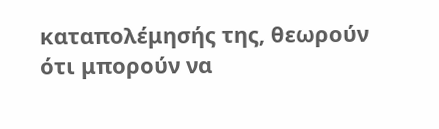καταπολέμησής της, θεωρούν ότι μπορούν να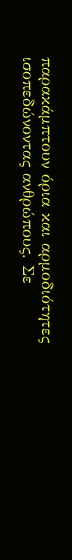παρακάμπτουν όρια και αρμοδιότητες ισοπεδώνοντας ανθρώπους. Σε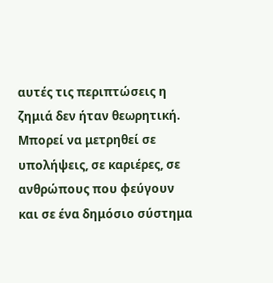αυτές τις περιπτώσεις η ζημιά δεν ήταν θεωρητική. Μπορεί να μετρηθεί σε υπολήψεις, σε καριέρες, σε ανθρώπους που φεύγουν και σε ένα δημόσιο σύστημα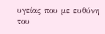υγείας που με ευθύνη του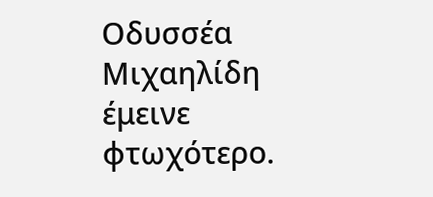Οδυσσέα Μιχαηλίδη έμεινε φτωχότερο.